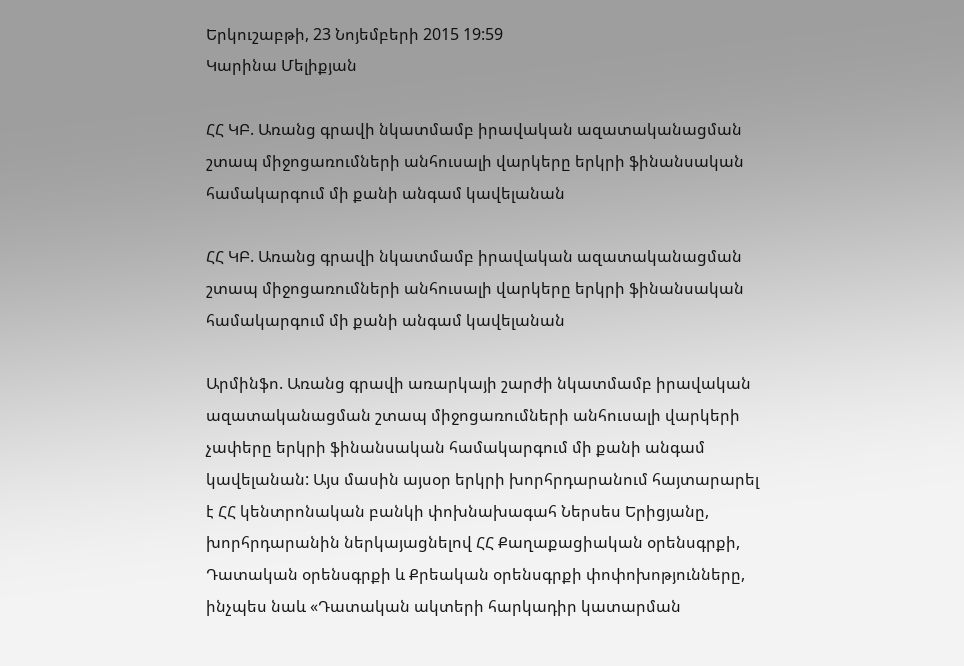Երկուշաբթի, 23 Նոյեմբերի 2015 19:59
Կարինա Մելիքյան

ՀՀ ԿԲ. Առանց գրավի նկատմամբ իրավական ազատականացման շտապ միջոցառումների անհուսալի վարկերը երկրի ֆինանսական համակարգում մի քանի անգամ կավելանան

ՀՀ ԿԲ. Առանց գրավի նկատմամբ իրավական ազատականացման շտապ միջոցառումների անհուսալի վարկերը երկրի ֆինանսական համակարգում մի քանի անգամ կավելանան

Արմինֆո. Առանց գրավի առարկայի շարժի նկատմամբ իրավական ազատականացման շտապ միջոցառումների անհուսալի վարկերի չափերը երկրի ֆինանսական համակարգում մի քանի անգամ կավելանան: Այս մասին այսօր երկրի խորհրդարանում հայտարարել է ՀՀ կենտրոնական բանկի փոխնախագահ Ներսես Երիցյանը, խորհրդարանին ներկայացնելով ՀՀ Քաղաքացիական օրենսգրքի, Դատական օրենսգրքի և Քրեական օրենսգրքի փոփոխոթյունները, ինչպես նաև «Դատական ակտերի հարկադիր կատարման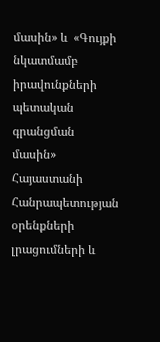մասին» և  «Գույքի նկատմամբ իրավունքների պետական գրանցման մասին» Հայաստանի Հանրապետության օրենքների լրացումների և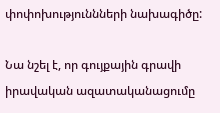փոփոխություննների նախագիծը:

Նա նշել է, որ գույքային գրավի իրավական ազատականացումը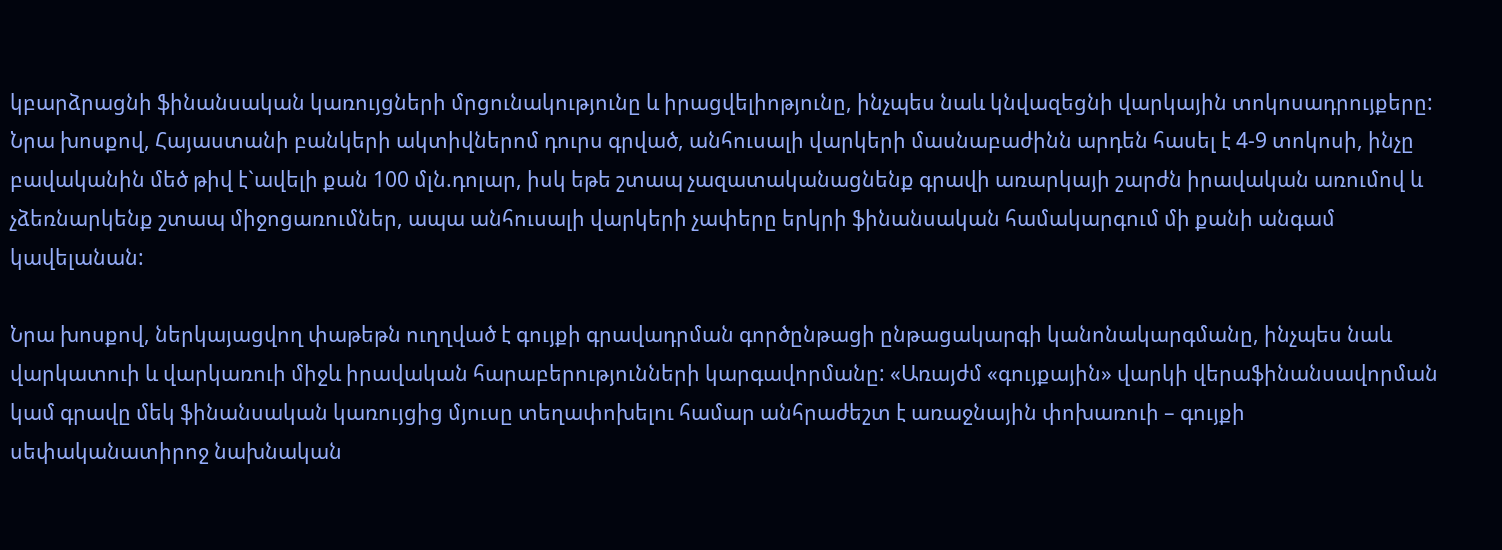կբարձրացնի ֆինանսական կառույցների մրցունակությունը և իրացվելիոթյունը, ինչպես նաև կնվազեցնի վարկային տոկոսադրույքերը: Նրա խոսքով, Հայաստանի բանկերի ակտիվներոմ դուրս գրված, անհուսալի վարկերի մասնաբաժինն արդեն հասել է 4-9 տոկոսի, ինչը բավականին մեծ թիվ է`ավելի քան 100 մլն.դոլար, իսկ եթե շտապ չազատականացնենք գրավի առարկայի շարժն իրավական առումով և չձեռնարկենք շտապ միջոցառումներ, ապա անհուսալի վարկերի չափերը երկրի ֆինանսական համակարգում մի քանի անգամ կավելանան:

Նրա խոսքով, ներկայացվող փաթեթն ուղղված է գույքի գրավադրման գործընթացի ընթացակարգի կանոնակարգմանը, ինչպես նաև վարկատուի և վարկառուի միջև իրավական հարաբերությունների կարգավորմանը: «Առայժմ «գույքային» վարկի վերաֆինանսավորման կամ գրավը մեկ ֆինանսական կառույցից մյուսը տեղափոխելու համար անհրաժեշտ է առաջնային փոխառուի – գույքի սեփականատիրոջ նախնական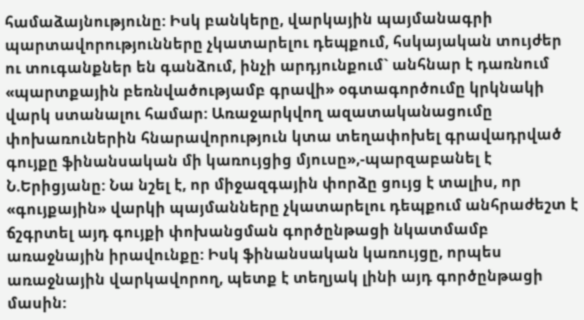համաձայնությունը: Իսկ բանկերը, վարկային պայմանագրի պարտավորությունները չկատարելու դեպքում, հսկայական տույժեր ու տուգանքներ են գանձում, ինչի արդյունքում` անհնար է դառնում «պարտքային բեռնվածությամբ գրավի» օգտագործումը կրկնակի վարկ ստանալու համար: Առաջարկվող ազատականացումը փոխառուներին հնարավորություն կտա տեղափոխել գրավադրված գույքը ֆինանսական մի կառույցից մյուսը»,-պարզաբանել է Ն.Երիցյանը: Նա նշել է, որ միջազգային փորձը ցույց է տալիս, որ «գույքային» վարկի պայմանները չկատարելու դեպքում անհրաժեշտ է ճշգրտել այդ գույքի փոխանցման գործընթացի նկատմամբ առաջնային իրավունքը: Իսկ ֆինանսական կառույցը, որպես առաջնային վարկավորող, պետք է տեղյակ լինի այդ գործընթացի մասին: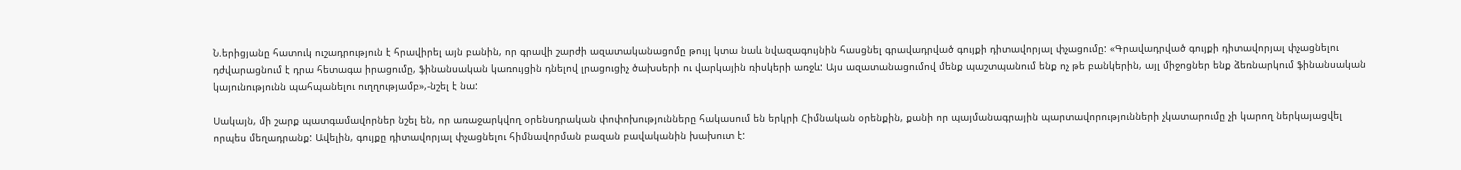Ն.երիցյանը հատուկ ուշադրություն է հրավիրել այն բանին, որ գրավի շարժի ազատականացոմը թույլ կտա նաև նվազագույնին հասցնել գրավադրված գույքի դիտավորյալ փչացումը: «Գրավադրված գույքի դիտավորյալ փչացնելու դժվարացնում է դրա հետագա իրացումը, ֆինանսական կառույցին դնելով լրացուցիչ ծախսերի ու վարկային ռիսկերի առջև: Այս ազատանացումով մենք պաշտպանում ենք ոչ թե բանկերին, այլ միջոցներ ենք ձեռնարկում ֆինանսական կայունությունն պահպանելու ուղղությամբ»,-նշել է նա:

Սակայն, մի շարք պատգամավորներ նշել են, որ առաջարկվող օրենսդրական փոփոխությունները հակասում են երկրի Հիմնական օրենքին, քանի որ պայմանագրային պարտավորությունների չկատարումը չի կարող ներկայացվել որպես մեղադրանք: Ավելին, գույքը դիտավորյալ փչացնելու հիմնավորման բազան բավականին խախուտ է: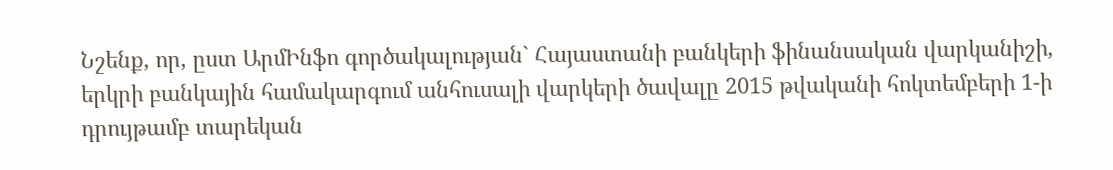Նշենք, որ, ըստ ԱրմԻնֆո գործակալության` Հայաստանի բանկերի ֆինանսական վարկանիշի, երկրի բանկային համակարգում անհուսալի վարկերի ծավալը 2015 թվականի հոկտեմբերի 1-ի դրույթամբ տարեկան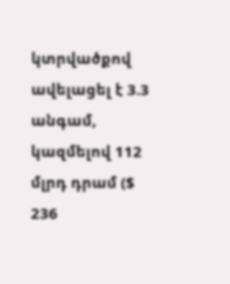կտրվածքով ավելացել է 3.3 անգամ, կազմելով 112 մլրդ դրամ ($ 236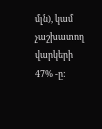մլն), կամ չաշխատող վարկերի 47% -ը: